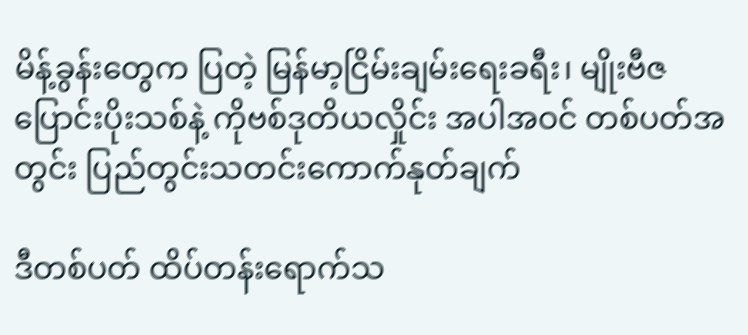မိန့်ခွန်းတွေက ပြတဲ့ မြန်မာ့ငြိမ်းချမ်းရေးခရီး၊ မျိုးဗီဇပြောင်းပိုးသစ်နဲ့ ကိုဗစ်ဒုတိယလှိုင်း အပါအဝင် တစ်ပတ်အတွင်း ပြည်တွင်းသတင်းကောက်နုတ်ချက်

ဒီတစ်ပတ် ထိပ်တန်းရောက်သ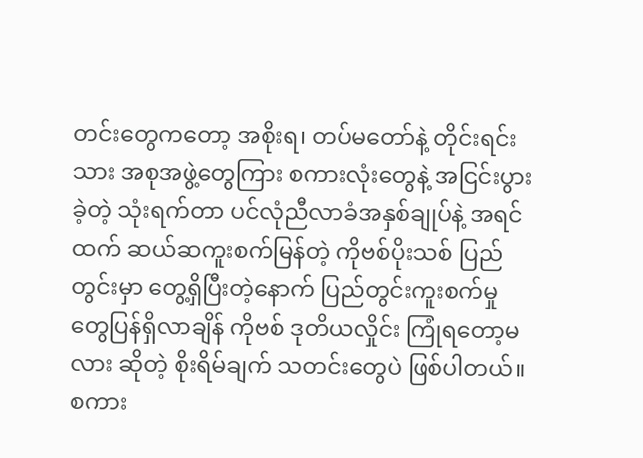တင်းတွေကတော့ အစိုးရ၊ တပ်မတော်နဲ့ တိုင်းရင်းသား အစုအဖွဲ့တွေကြား စကားလုံးတွေနဲ့ အငြင်းပွားခဲ့တဲ့ သုံးရက်တာ ပင်လုံညီလာခံအနှစ်ချုပ်နဲ့ အရင်ထက် ဆယ်ဆကူးစက်မြန်တဲ့ ကိုဗစ်ပိုးသစ် ပြည်တွင်းမှာ တွေ့ရှိပြီးတဲ့နောက် ပြည်တွင်းကူးစက်မှုတွေပြန်ရှိလာချိန် ကိုဗစ် ဒုတိယလှိုင်း ကြုံရတော့မလား ဆိုတဲ့ စိုးရိမ်ချက် သတင်းတွေပဲ ဖြစ်ပါတယ်။
စကား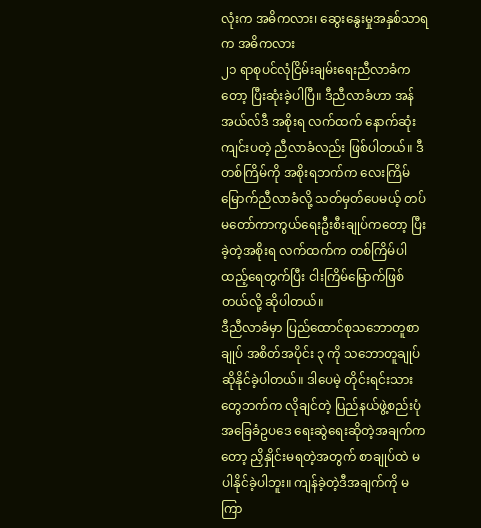လုံးက အဓိကလား၊ ဆွေးနွေးမှုအနှစ်သာရက အဓိကလား
၂၁ ရာစုပင်လုံငြိမ်းချမ်းရေးညီလာခံကတော့ ပြီးဆုံးခဲ့ပါပြီ။ ဒီညီလာခံဟာ အန်အယ်လ်ဒီ အစိုးရ လက်ထက် နောက်ဆုံးကျင်းပတဲ့ ညီလာခံလည်း ဖြစ်ပါတယ်။ ဒီတစ်ကြိမ်ကို အစိုးရဘက်က လေးကြိမ် မြောက်ညီလာခံလို့ သတ်မှတ်ပေမယ့် တပ်မတော်ကာကွယ်ရေးဦးစီးချုပ်ကတော့ ပြီးခဲ့တဲ့အစိုးရ လက်ထက်က တစ်ကြိမ်ပါထည့်ရေတွက်ပြီး ငါးကြိမ်မြောက်ဖြစ်တယ်လို့ ဆိုပါတယ်။
ဒီညီလာခံမှာ ပြည်ထောင်စုသဘောတူစာချုပ် အစိတ်အပိုင်း ၃ ကို သဘောတူချုပ်ဆိုနိုင်ခဲ့ပါတယ်။ ဒါပေမဲ့ တိုင်းရင်းသားတွေဘက်က လိုချင်တဲ့ ပြည်နယ်ဖွဲ့စည်းပုံအခြေခံဥပဒေ ရေးဆွဲရေးဆိုတဲ့အချက်ကတော့ ညှိနှိုင်းမရတဲ့အတွက် စာချုပ်ထဲ မပါနိုင်ခဲ့ပါဘူး။ ကျန်ခဲ့တဲ့ဒီအချက်ကို မကြာ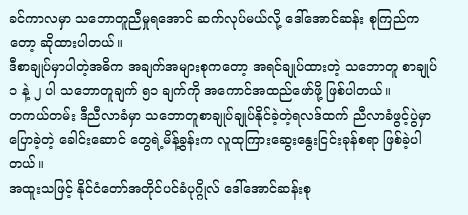ခင်ကာလမှာ သဘောတူညီမှုရအောင် ဆက်လုပ်မယ်လို့ ဒေါ်အောင်ဆန်း စုကြည်ကတော့ ဆိုထားပါတယ်။
ဒီစာချုပ်မှာပါတဲ့အဓိက အချက်အများစုကတော့ အရင်ချုပ်ထားတဲ့ သဘောတူ စာချုပ် ၁ နဲ့ ၂ ပါ သဘောတူချက် ၅၁ ချက်ကို အကောင်အထည်ဖော်ဖို့ ဖြစ်ပါတယ်။
တကယ်တမ်း ဒီညီလာခံမှာ သဘောတူစာချုပ်ချုပ်နိုင်ခဲ့တဲ့ရလဒ်ထက် ညီလာခံဖွင့်ပွဲမှာပြောခဲ့တဲ့ ခေါင်းဆောင် တွေရဲ့မိန့်ခွန်းက လူထုကြားဆွေးနွေးငြင်းခုန်စရာ ဖြစ်ခဲ့ပါတယ်။
အထူးသဖြင့် နိုင်ငံတော်အတိုင်ပင်ခံပုဂ္ဂိုလ် ဒေါ်အောင်ဆန်းစု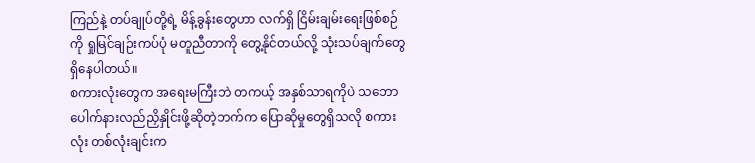ကြည်နဲ့ တပ်ချုပ်တို့ရဲ့ မိန့်ခွန်းတွေဟာ လက်ရှိ ငြိမ်းချမ်းရေးဖြစ်စဉ်ကို ရှုမြင်ချဉ်းကပ်ပုံ မတူညီတာကို တွေ့နိုင်တယ်လို့ သုံးသပ်ချက်တွေ ရှိနေပါတယ်။
စကားလုံးတွေက အရေးမကြီးဘဲ တကယ့် အနှစ်သာရကိုပဲ သဘောပေါက်နားလည်ညှိနှိုင်းဖို့ဆိုတဲ့ဘက်က ပြောဆိုမှုတွေရှိသလို စကားလုံး တစ်လုံးချင်းက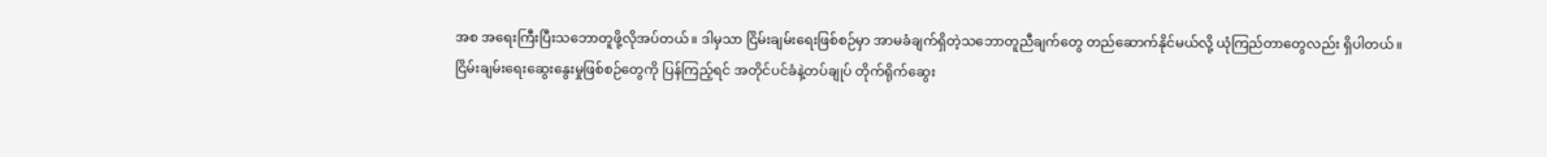အစ အရေးကြီးပြီးသဘောတူဖို့လိုအပ်တယ်။ ဒါမှသာ ငြိမ်းချမ်းရေးဖြစ်စဉ်မှာ အာမခံချက်ရှိတဲ့သဘောတူညီချက်တွေ တည်ဆောက်နိုင်မယ်လို့ ယုံကြည်တာတွေလည်း ရှိပါတယ်။
ငြိမ်းချမ်းရေးဆွေးနွေးမှုဖြစ်စဉ်တွေကို ပြန်ကြည့်ရင် အတိုင်ပင်ခံနဲ့တပ်ချုပ် တိုက်ရိုက်ဆွေး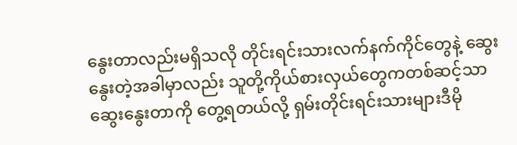နွေးတာလည်းမရှိသလို တိုင်းရင်းသားလက်နက်ကိုင်တွေနဲ့ ဆွေးနွေးတဲ့အခါမှာလည်း သူတို့ကိုယ်စားလှယ်တွေကတစ်ဆင့်သာ ဆွေးနွေးတာကို တွေ့ရတယ်လို့ ရှမ်းတိုင်းရင်းသားများဒီမို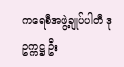ကရေစီအဖွဲ့ချုပ်ပါတီ ဒုဥက္ကဋ္ဌ ဦး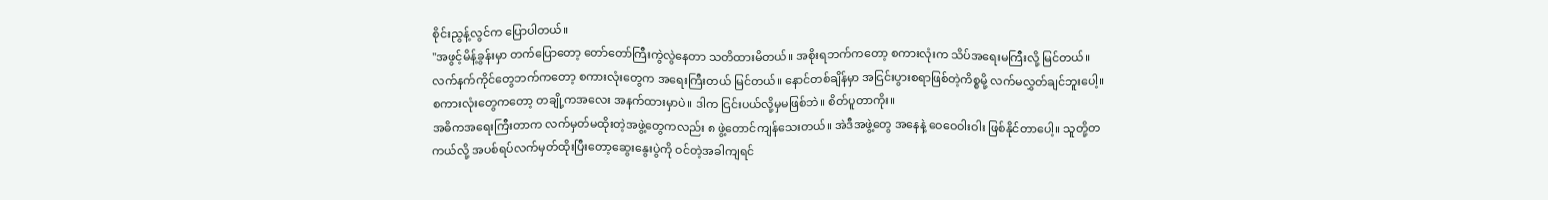စိုင်းညွန့်လွင်က ပြောပါတယ်။
"အဖွင့်မိန့်ခွန်းမှာ တက်ပြောတော့ တော်တော်ကြီးကွဲလွဲနေတာ သတိထားမိတယ်။ အစိုးရဘက်ကတော့ စကားလုံးက သိပ်အရေးမကြီးလို့ မြင်တယ်။
လက်နက်ကိုင်တွေဘက်ကတော့ စကားလုံးတွေက အရေးကြီးတယ် မြင်တယ်။ နောင်တစ်ချိန်မှာ အငြင်းပွားစရာဖြစ်တဲ့ကိစ္စမို့ လက်မလွှတ်ချင်ဘူးပေါ့။
စကားလုံးတွေကတော့ တချို့ကအလေး အနက်ထားမှာပဲ။ ဒါက ငြင်းပယ်လို့မှမဖြစ်ဘဲ။ စိတ်ပူတာကိုး။
အဓိကအရေးကြီးတာက လက်မှတ်မထိုးတဲ့အဖွဲ့တွေကလည်း ၈ ဖွဲ့တောင်ကျန်သေးတယ်။ အဲဒီအဖွဲ့တွေ အနေနဲ့ ဝေဝေဝါးဝါး ဖြစ်နိုင်တာပေါ့။ သူတို့တကယ်လို့ အပစ်ရပ်လက်မှတ်ထိုးပြီးတော့ဆွေးနွေးပွဲကို ဝင်တဲ့အခါကျရင်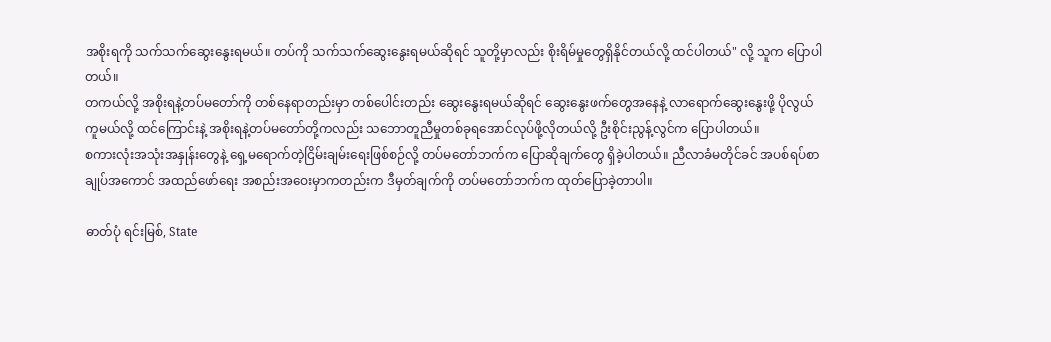အစိုးရကို သက်သက်ဆွေးနွေးရမယ်။ တပ်ကို သက်သက်ဆွေးနွေးရမယ်ဆိုရင် သူတို့မှာလည်း စိုးရိမ်မှုတွေရှိနိုင်တယ်လို့ ထင်ပါတယ်" လို့ သူက ပြောပါတယ်။
တကယ်လို့ အစိုးရနဲ့တပ်မတော်ကို တစ်နေရာတည်းမှာ တစ်ပေါင်းတည်း ဆွေးနွေးရမယ်ဆိုရင် ဆွေးနွေးဖက်တွေအနေနဲ့ လာရောက်ဆွေးနွေးဖို့ ပိုလွယ်ကူမယ်လို့ ထင်ကြောင်းနဲ့ အစိုးရနဲ့တပ်မတော်တို့ကလည်း သဘောတူညီမှုတစ်ခုရအောင်လုပ်ဖို့လိုတယ်လို့ ဦးစိုင်းညွန့်လွင်က ပြောပါတယ်။
စကားလုံးအသုံးအနှုန်းတွေနဲ့ ရှေ့မရောက်တဲ့ငြိမ်းချမ်းရေးဖြစ်စဉ်လို့ တပ်မတော်ဘက်က ပြောဆိုချက်တွေ ရှိခဲ့ပါတယ်။ ညီလာခံမတိုင်ခင် အပစ်ရပ်စာချုပ်အကောင် အထည်ဖော်ရေး အစည်းအဝေးမှာကတည်းက ဒီမှတ်ချက်ကို တပ်မတော်ဘက်က ထုတ်ပြောခဲ့တာပါ။

ဓာတ်ပုံ ရင်းမြစ်, State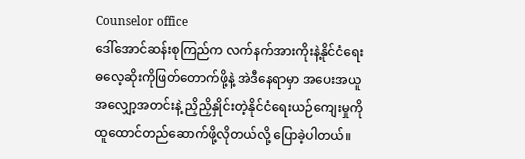Counselor office
ဒေါ်အောင်ဆန်းစုကြည်က လက်နက်အားကိုးနဲ့နိုင်ငံရေးဓလေ့ဆိုးကိုဖြတ်တောက်ဖို့နဲ့ အဲဒီနေရာမှာ အပေးအယူ အလျှော့အတင်းနဲ့ ညှိညှိနှိုင်းတဲ့နိုင်ငံရေးယဉ်ကျေးမှုကို ထူထောင်တည်ဆောက်ဖို့လိုတယ်လို့ ပြောခဲ့ပါတယ်။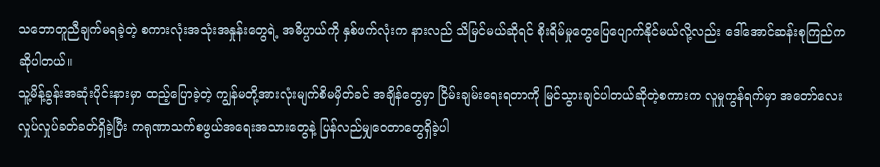သဘောတူညီချက်မရခဲ့တဲ့ စကားလုံးအသုံးအနှုန်းတွေရဲ့ အဓိပ္ပာယ်ကို နှစ်ဖက်လုံးက နားလည် သိမြင်မယ်ဆိုရင် စိုးရိမ်မှုတွေပြေပျောက်နိုင်မယ်လို့လည်း ဒေါ်အောင်ဆန်းစုကြည်က ဆိုပါတယ်။
သူ့မိန့်ခွန်းအဆုံးပိုင်းနားမှာ ထည့်ပြောခဲ့တဲ့ ကျွန်မတို့အားလုံးမျက်စိမမှိတ်ခင် အချိန်တွေမှာ ငြိမ်းချမ်းရေးရတာကို မြင်သွားချင်ပါတယ်ဆိုတဲ့စကားက လူမှုကွန်ရက်မှာ အတော်လေး လှုပ်လှုပ်ခတ်ခတ်ရှိခဲ့ပြီး ကရုဏာသက်စဖွယ်အရေးအသားတွေနဲ့ ပြန်လည်မျှဝေတာတွေရှိခဲ့ပါ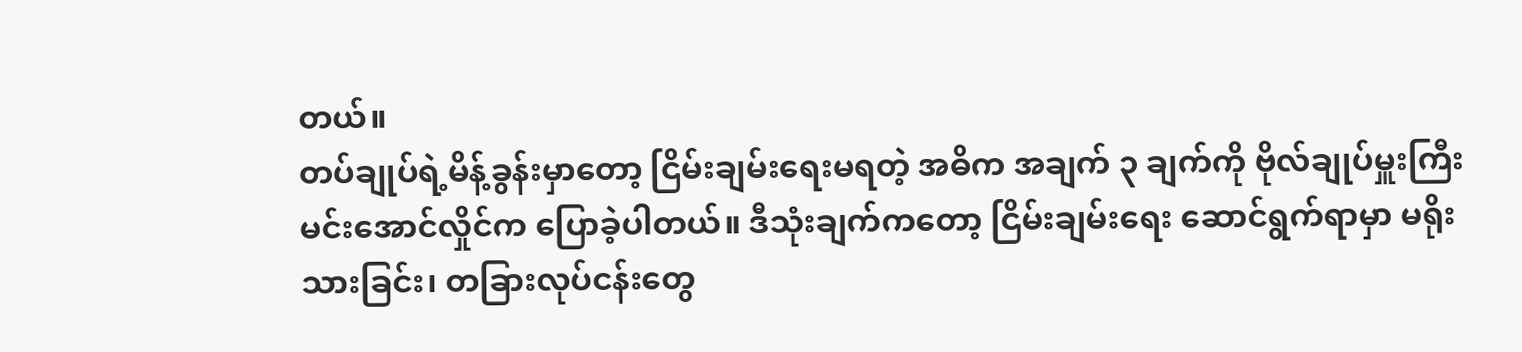တယ်။
တပ်ချုပ်ရဲ့မိန့်ခွန်းမှာတော့ ငြိမ်းချမ်းရေးမရတဲ့ အဓိက အချက် ၃ ချက်ကို ဗိုလ်ချုပ်မှူးကြီးမင်းအောင်လှိုင်က ပြောခဲ့ပါတယ်။ ဒီသုံးချက်ကတော့ ငြိမ်းချမ်းရေး ဆောင်ရွက်ရာမှာ မရိုးသားခြင်း၊ တခြားလုပ်ငန်းတွေ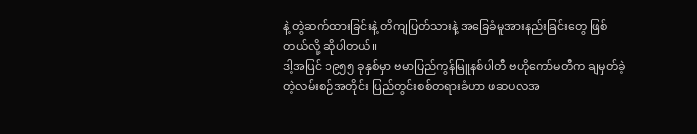နဲ့ တွဲဆက်ထားခြင်းနဲ့ တိကျပြတ်သားနဲ့ အခြေခံမူအားနည်းခြင်းတွေ ဖြစ်တယ်လို့ ဆိုပါတယ်။
ဒါ့အပြင် ၁၉၅၅ ခုနှစ်မှာ ဗမာပြည်ကွန်မြူနစ်ပါတီ ဗဟိုကော်မတီက ချမှတ်ခဲ့တဲ့လမ်းစဉ်အတိုင်း ပြည်တွင်းစစ်တရားခံဟာ ဖဆပလအ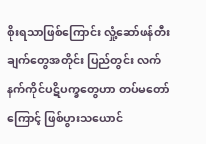စိုးရသာဖြစ်ကြောင်း လှုံ့ဆော်ဖန်တီးချက်တွေအတိုင်း ပြည်တွင်း လက်နက်ကိုင်ပဋိပက္ခတွေဟာ တပ်မတော်ကြောင့် ဖြစ်ပွားသယောင်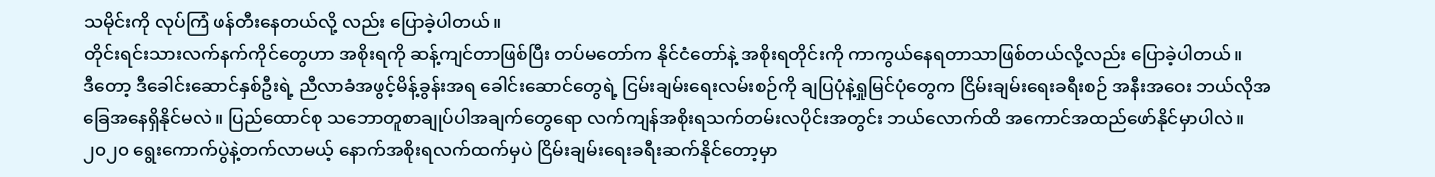သမိုင်းကို လုပ်ကြံ ဖန်တီးနေတယ်လို့ လည်း ပြောခဲ့ပါတယ်။
တိုင်းရင်းသားလက်နက်ကိုင်တွေဟာ အစိုးရကို ဆန့်ကျင်တာဖြစ်ပြီး တပ်မတော်က နိုင်ငံတော်နဲ့ အစိုးရတိုင်းကို ကာကွယ်နေရတာသာဖြစ်တယ်လို့လည်း ပြောခဲ့ပါတယ်။
ဒီတော့ ဒီခေါင်းဆောင်နှစ်ဦးရဲ့ ညီလာခံအဖွင့်မိန့်ခွန်းအရ ခေါင်းဆောင်တွေရဲ့ ငြမ်းချမ်းရေးလမ်းစဉ်ကို ချပြပုံနဲ့ရှုမြင်ပုံတွေက ငြိမ်းချမ်းရေးခရီးစဉ် အနီးအဝေး ဘယ်လိုအခြေအနေရှိနိုင်မလဲ။ ပြည်ထောင်စု သဘောတူစာချုပ်ပါအချက်တွေရော လက်ကျန်အစိုးရသက်တမ်းလပိုင်းအတွင်း ဘယ်လောက်ထိ အကောင်အထည်ဖော်နိုင်မှာပါလဲ။
၂၀၂၀ ရွေးကောက်ပွဲနဲ့တက်လာမယ့် နောက်အစိုးရလက်ထက်မှပဲ ငြိမ်းချမ်းရေးခရီးဆက်နိုင်တော့မှာ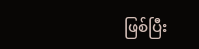ဖြစ်ပြီး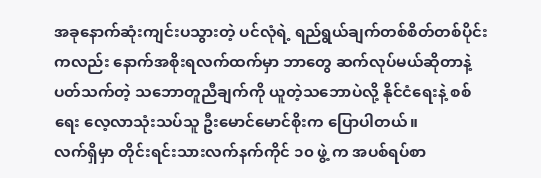အခုနောက်ဆုံးကျင်းပသွားတဲ့ ပင်လုံရဲ့ ရည်ရွယ်ချက်တစ်စိတ်တစ်ပိုင်းကလည်း နောက်အစိုးရလက်ထက်မှာ ဘာတွေ ဆက်လုပ်မယ်ဆိုတာနဲ့ပတ်သက်တဲ့ သဘောတူညီချက်ကို ယူတဲ့သဘောပဲလို့ နိုင်ငံရေးနဲ့ စစ်ရေး လေ့လာသုံးသပ်သူ ဦးမောင်မောင်စိုးက ပြောပါတယ်။
လက်ရှိမှာ တိုင်းရင်းသားလက်နက်ကိုင် ၁၀ ဖွဲ့ က အပစ်ရပ်စာ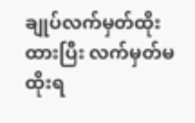ချုပ်လက်မှတ်ထိုးထားပြီး လက်မှတ်မထိုးရ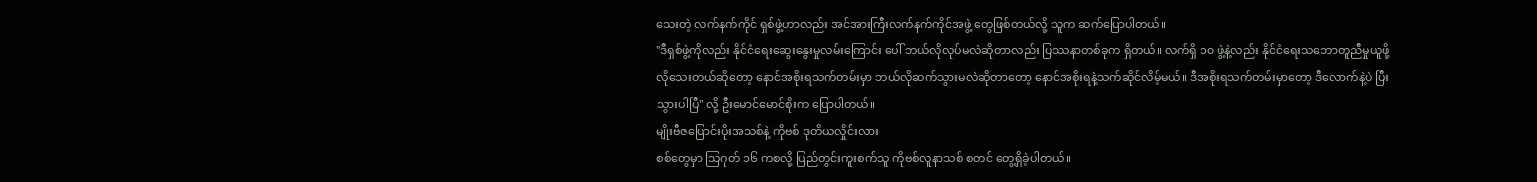သေးတဲ့ လက်နက်ကိုင် ရှစ်ဖွဲ့ဟာလည်း အင်အားကြီးလက်နက်ကိုင်အဖွဲ့ တွေဖြစ်တယ်လို့ သူက ဆက်ပြောပါတယ်။
"ဒီရှစ်ဖွဲ့ကိုလည်း နိုင်ငံရေးဆွေးနွေးမှုလမ်းကြောင်း ပေါ် ဘယ်လိုလုပ်မလဲဆိုတာလည်း ပြဿနာတစ်ခုက ရှိတယ်။ လက်ရှိ ၁၀ ဖွဲ့နဲ့လည်း နိုင်ငံရေးသဘောတူညီမှုယူဖို့လိုသေးတယ်ဆိုတော့ နောင်အစိုးရသက်တမ်းမှာ ဘယ်လိုဆက်သွားမလဲဆိုတာတော့ နောင်အစိုးရနဲ့သက်ဆိုင်လိမ့်မယ်။ ဒီအစိုးရသက်တမ်းမှာတော့ ဒီလောက်နဲ့ပဲ ပြီးသွားပါပြီ" လို့ ဦးမောင်မောင်စိုးက ပြောပါတယ်။
မျိုးဗီဇပြောင်းပိုးအသစ်နဲ့ ကိုဗစ် ဒုတိယလှိုင်းလား
စစ်တွေမှာ သြဂုတ် ၁၆ ကစလို့ ပြည်တွင်းကူးစက်သူ ကိုဗစ်လူနာသစ် စတင် တွေ့ရှိခဲ့ပါတယ်။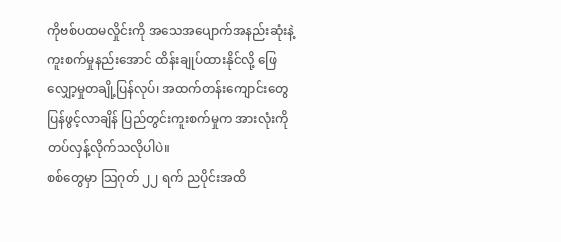ကိုဗစ်ပထမလှိုင်းကို အသေအပျောက်အနည်းဆုံးနဲ့ ကူးစက်မှုနည်းအောင် ထိန်းချုပ်ထားနိုင်လို့ ဖြေလျှော့မှုတချို့ပြန်လုပ်၊ အထက်တန်းကျောင်းတွေ ပြန်ဖွင့်လာချိန် ပြည်တွင်းကူးစက်မှုက အားလုံးကို တပ်လှန့်လိုက်သလိုပါပဲ။
စစ်တွေမှာ သြဂုတ် ၂၂ ရက် ညပိုင်းအထိ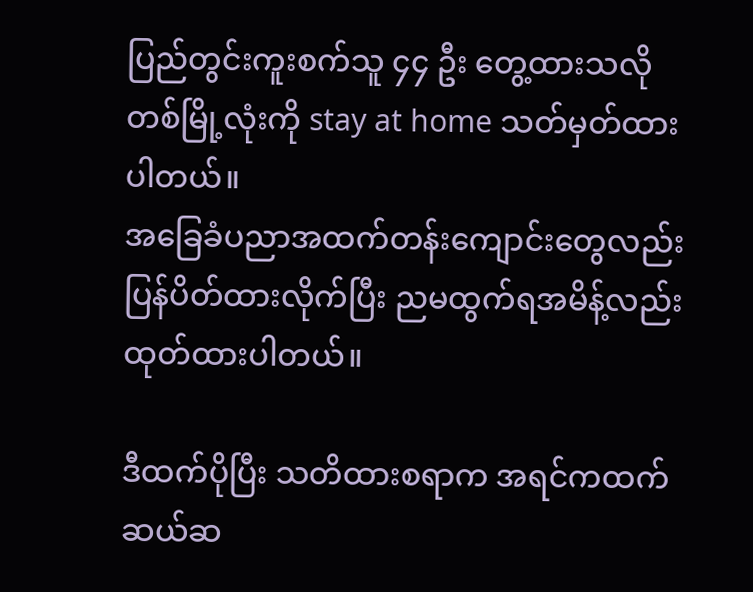ပြည်တွင်းကူးစက်သူ ၄၄ ဦး တွေ့ထားသလို တစ်မြို့လုံးကို stay at home သတ်မှတ်ထားပါတယ်။
အခြေခံပညာအထက်တန်းကျောင်းတွေလည်း ပြန်ပိတ်ထားလိုက်ပြီး ညမထွက်ရအမိန့်လည်း ထုတ်ထားပါတယ်။

ဒီထက်ပိုပြီး သတိထားစရာက အရင်ကထက် ဆယ်ဆ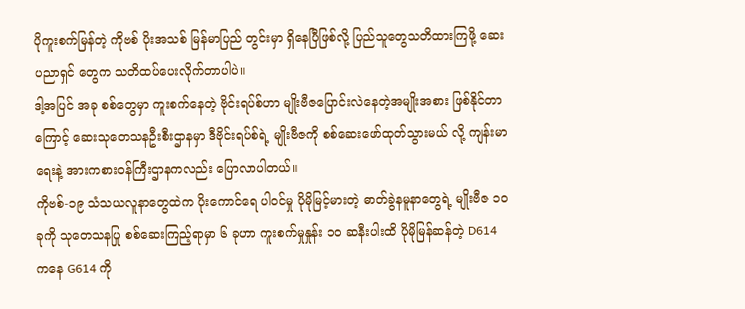ပိုကူးစက်မြန်တဲ့ ကိုဗစ် ပိုးအသစ် မြန်မာပြည် တွင်းမှာ ရှိနေပြီဖြစ်လို့ ပြည်သူတွေသတိထားကြဖို့ ဆေးပညာရှင် တွေက သတိထပ်ပေးလိုက်တာပါပဲ။
ဒါ့အပြင် အခု စစ်တွေမှာ ကူးစက်နေတဲ့ ဗိုင်းရပ်စ်ဟာ မျိုးဗီဇပြောင်းလဲနေတဲ့အမျိုးအစား ဖြစ်နိုင်တာကြောင့် ဆေးသုတေသနဦးစီးဌာနမှာ ဒီဗိုင်းရပ်စ်ရဲ့ မျိုးဗီဇကို စစ်ဆေးဖော်ထုတ်သွားမယ် လို့ ကျန်းမာရေးနဲ့ အားကစားဝန်ကြီးဌာနကလည်း ပြောလာပါတယ်။
ကိုဗစ်-၁၉ သံသယလူနာတွေထဲက ပိုးကောင်ရေ ပါဝင်မှု ပိုမိုမြင့်မားတဲ့ ဓာတ်ခွဲနမူနာတွေရဲ့ မျိုးဗီဇ ၁၀ ခုကို သုတေသနပြု စစ်ဆေးကြည့်ရာမှာ ၆ ခုဟာ ကူးစက်မှုနှုန်း ၁၀ ဆနီးပါးထိ ပိုမိုမြန်ဆန်တဲ့ D614 ကနေ G614 ကို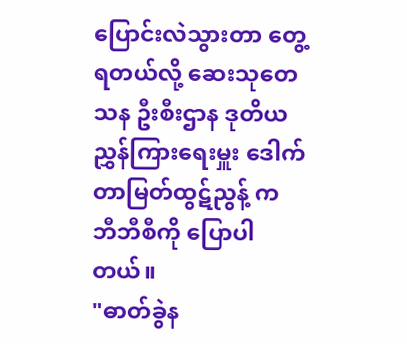ပြောင်းလဲသွားတာ တွေ့ရတယ်လို့ ဆေးသုတေသန ဦးစီးဌာန ဒုတိယညွှန်ကြားရေးမှူး ဒေါက်တာမြတ်ထွဋ်ညွန့် က ဘီဘီစီကို ပြောပါတယ်။
"ဓာတ်ခွဲန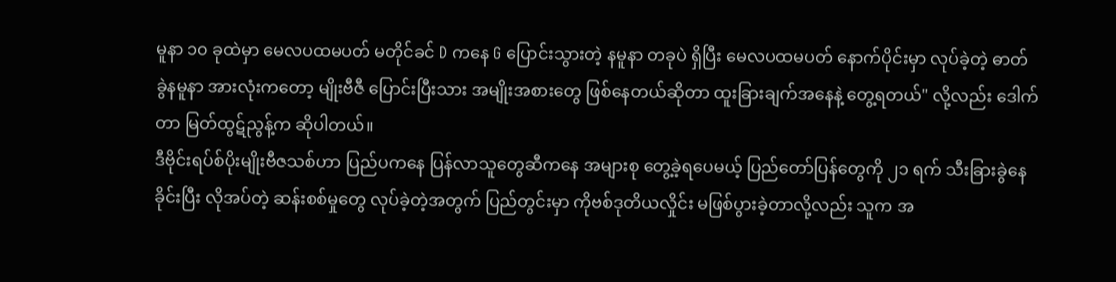မူနာ ၁၀ ခုထဲမှာ မေလပထမပတ် မတိုင်ခင် D ကနေ G ပြောင်းသွားတဲ့ နမူနာ တခုပဲ ရှိပြီး မေလပထမပတ် နောက်ပိုင်းမှာ လုပ်ခဲ့တဲ့ ဓာတ်ခွဲနမူနာ အားလုံးကတော့ မျိုးဗီဇီ ပြောင်းပြီးသား အမျိုးအစားတွေ ဖြစ်နေတယ်ဆိုတာ ထူးခြားချက်အနေနဲ့ တွေ့ရတယ်" လို့လည်း ဒေါက်တာ မြတ်ထွဋ်ညွန့်က ဆိုပါတယ်။
ဒီဗိုင်းရပ်စ်ပိုးမျိုးဗီဇသစ်ဟာ ပြည်ပကနေ ပြန်လာသူတွေဆီကနေ အများစု တွေ့ခဲ့ရပေမယ့် ပြည်တော်ပြန်တွေကို ၂၁ ရက် သီးခြားခွဲနေခိုင်းပြီး လိုအပ်တဲ့ ဆန်းစစ်မှုတွေ လုပ်ခဲ့တဲ့အတွက် ပြည်တွင်းမှာ ကိုဗစ်ဒုတိယလှိုင်း မဖြစ်ပွားခဲ့တာလို့လည်း သူက အ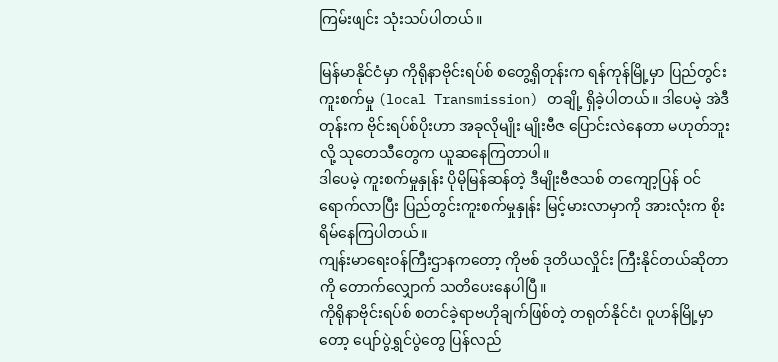ကြမ်းဖျင်း သုံးသပ်ပါတယ်။

မြန်မာနိုင်ငံမှာ ကိုရိုနာဗိုင်းရပ်စ် စတွေ့ရှိတုန်းက ရန်ကုန်မြို့မှာ ပြည်တွင်း ကူးစက်မှု (local Transmission) တချို့ ရှိခဲ့ပါတယ်။ ဒါပေမဲ့ အဲဒီတုန်းက ဗိုင်းရပ်စ်ပိုးဟာ အခုလိုမျိုး မျိုးဗီဇ ပြောင်းလဲနေတာ မဟုတ်ဘူးလို့ သုတေသီတွေက ယူဆနေကြတာပါ။
ဒါပေမဲ့ ကူးစက်မှုနှုန်း ပိုမိုမြန်ဆန်တဲ့ ဒီမျိုးဗီဇသစ် တကျော့ပြန် ဝင်ရောက်လာပြီး ပြည်တွင်းကူးစက်မှုနှုန်း မြင့်မားလာမှာကို အားလုံးက စိုးရိမ်နေကြပါတယ်။
ကျန်းမာရေးဝန်ကြီးဌာနကတော့ ကိုဗစ် ဒုတိယလှိုင်း ကြီးနိုင်တယ်ဆိုတာ ကို တောက်လျှောက် သတိပေးနေပါပြီ။
ကိုရိုနာဗိုင်းရပ်စ် စတင်ခဲ့ရာဗဟိုချက်ဖြစ်တဲ့ တရုတ်နိုင်ငံ၊ ဝူဟန်မြို့မှာတော့ ပျော်ပွဲရွှင်ပွဲတွေ ပြန်လည်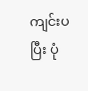ကျင်းပပြီး ပုံ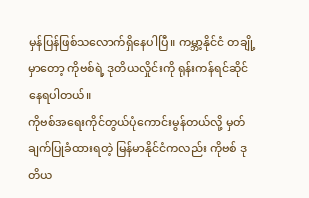မှန်ပြန်ဖြစ်သလောက်ရှိနေပါပြီ။ ကမ္ဘာ့နိုင်ငံ တချို့မှာတော့ ကိုဗစ်ရဲ့ ဒုတိယလှိုင်းကို ရုန်းကန်ရင်ဆိုင်နေရပါတယ်။
ကိုဗစ်အရေးကိုင်တွယ်ပုံကောင်းမွန်တယ်လို့ မှတ်ချက်ပြုခံထားရတဲ့ မြန်မာနိုင်ငံကလည်း ကိုဗစ် ဒုတိယ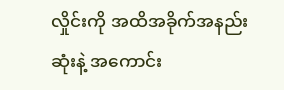လှိုင်းကို အထိအခိုက်အနည်းဆုံးနဲ့ အကောင်း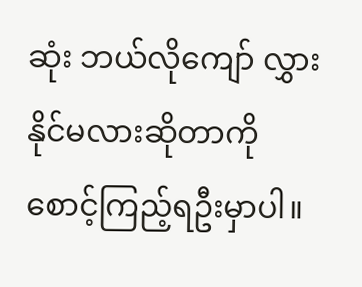ဆုံး ဘယ်လိုကျော် လွှားနိုင်မလားဆိုတာကို စောင့်ကြည့်ရဦးမှာပါ။